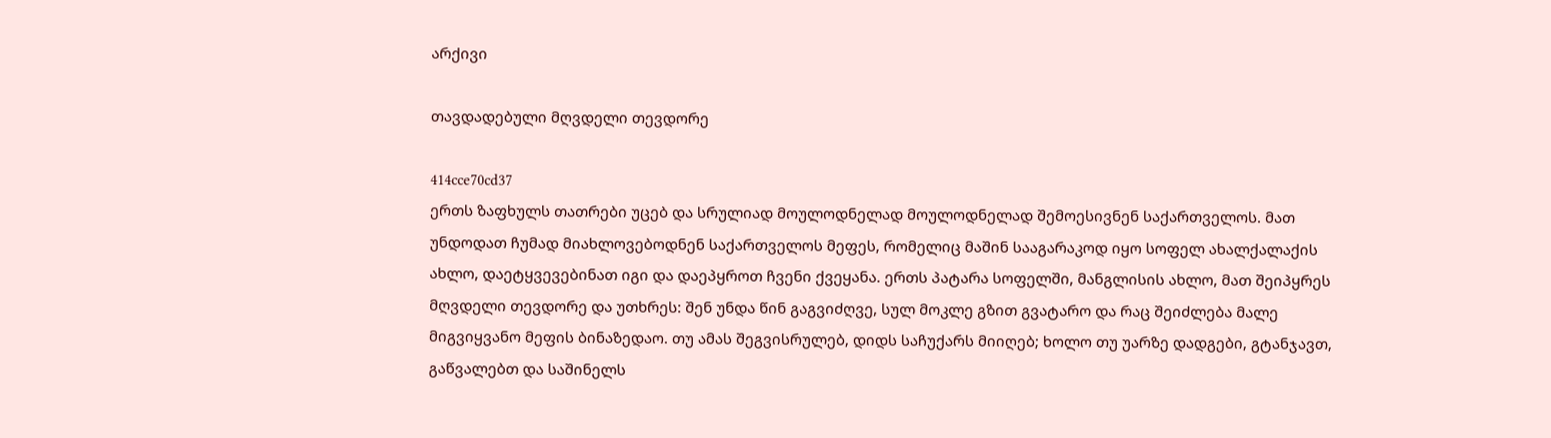არქივი

თავდადებული მღვდელი თევდორე

414cce70cd37
ერთს ზაფხულს თათრები უცებ და სრულიად მოულოდნელად მოულოდნელად შემოესივნენ საქართველოს. მათ უნდოდათ ჩუმად მიახლოვებოდნენ საქართველოს მეფეს, რომელიც მაშინ სააგარაკოდ იყო სოფელ ახალქალაქის ახლო, დაეტყვევებინათ იგი და დაეპყროთ ჩვენი ქვეყანა. ერთს პატარა სოფელში, მანგლისის ახლო, მათ შეიპყრეს მღვდელი თევდორე და უთხრეს: შენ უნდა წინ გაგვიძღვე, სულ მოკლე გზით გვატარო და რაც შეიძლება მალე მიგვიყვანო მეფის ბინაზედაო. თუ ამას შეგვისრულებ, დიდს საჩუქარს მიიღებ; ხოლო თუ უარზე დადგები, გტანჯავთ, გაწვალებთ და საშინელს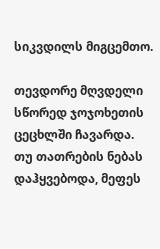სიკვდილს მიგცემთო.

თევდორე მღვდელი სწორედ ჯოჯოხეთის ცეცხლში ჩავარდა. თუ თათრების ნებას დაჰყვებოდა, მეფეს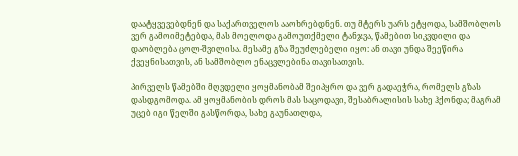დაატყვევებდნენ და საქართველოს ააოხრებდნენ. თუ მტერს უარს ეტყოდა, სამშობლოს ვერ გამოიმეტებდა, მას მოელოდა გამოუთქმელი ტანჯვა, წამებით სიკვდილი და დაობლება ცოლ-შვილისა. მესამე გზა შეუძლებელი იყო: ან თავი უნდა შეეწირა ქვეყნისათვის, ან სამშობლო ენაცვლებინა თავისათვის.

პირველს წამებში მღვდელი ყოყმანობამ შეიპყრო და ვერ გადაეჭრა, რომელს გზას დასდგომოდა. ამ ყოყმანობის დროს მას საცოდავი, შესაბრალისის სახე ჰქონდა; მაგრამ უცებ იგი წელში გასწორდა, სახე გაუნათლდა,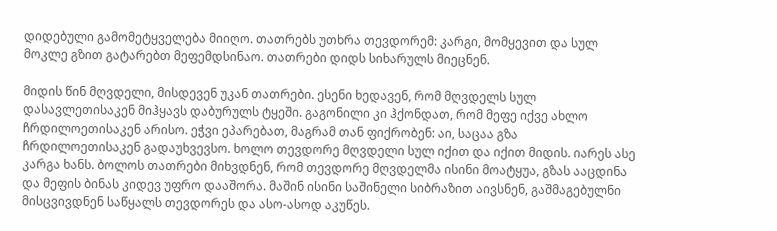დიდებული გამომეტყველება მიიღო. თათრებს უთხრა თევდორემ: კარგი, მომყევით და სულ მოკლე გზით გატარებთ მეფემდსინაო. თათრები დიდს სიხარულს მიეცნენ.

მიდის წინ მღვდელი, მისდევენ უკან თათრები. ესენი ხედავენ, რომ მღვდელს სულ დასავლეთისაკენ მიჰყავს დაბურულს ტყეში. გაგონილი კი ჰქონდათ, რომ მეფე იქვე ახლო ჩრდილოეთისაკენ არისო. ეჭვი ეპარებათ, მაგრამ თან ფიქრობენ: აი, საცაა გზა ჩრდილოეთისაკენ გადაუხვევსო. ხოლო თევდორე მღვდელი სულ იქით და იქით მიდის. იარეს ასე კარგა ხანს. ბოლოს თათრები მიხვდნენ, რომ თევდორე მღვდელმა ისინი მოატყუა, გზას ააცდინა და მეფის ბინას კიდევ უფრო დააშორა. მაშინ ისინი საშინელი სიბრაზით აივსნენ, გაშმაგებულნი მისცვივდნენ საწყალს თევდორეს და ასო-ასოდ აკუწეს.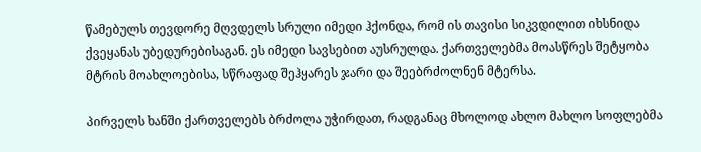წამებულს თევდორე მღვდელს სრული იმედი ჰქონდა, რომ ის თავისი სიკვდილით იხსნიდა ქვეყანას უბედურებისაგან. ეს იმედი სავსებით აუსრულდა. ქართველებმა მოასწრეს შეტყობა მტრის მოახლოებისა, სწრაფად შეჰყარეს ჯარი და შეებრძოლნენ მტერსა.

პირველს ხანში ქართველებს ბრძოლა უჭირდათ, რადგანაც მხოლოდ ახლო მახლო სოფლებმა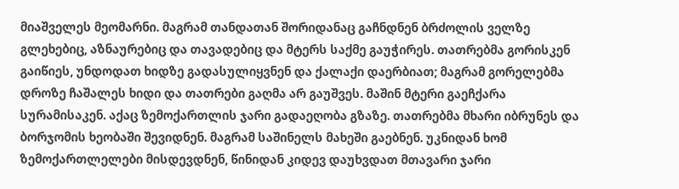მიაშველეს მეომარნი. მაგრამ თანდათან შორიდანაც გაჩნდნენ ბრძოლის ველზე გლეხებიც, აზნაურებიც და თავადებიც და მტერს საქმე გაუჭირეს. თათრებმა გორისკენ გაიწიეს, უნდოდათ ხიდზე გადასულიყვნენ და ქალაქი დაერბიათ; მაგრამ გორელებმა დროზე ჩაშალეს ხიდი და თათრები გაღმა არ გაუშვეს. მაშინ მტერი გაეჩქარა სურამისაკენ. აქაც ზემოქართლის ჯარი გადაეღობა გზაზე. თათრებმა მხარი იბრუნეს და ბორჯომის ხეობაში შევიდნენ. მაგრამ საშინელს მახეში გაებნენ. უკნიდან ხომ ზემოქართლელები მისდევდნენ, წინიდან კიდევ დაუხვდათ მთავარი ჯარი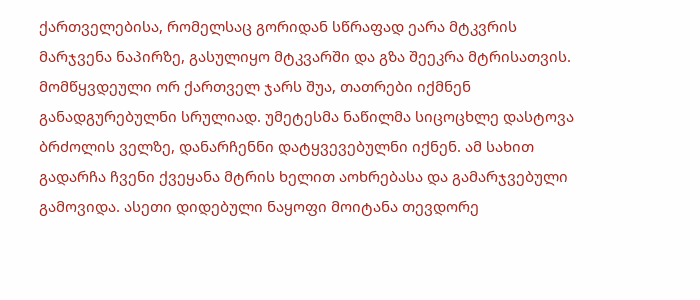ქართველებისა, რომელსაც გორიდან სწრაფად ეარა მტკვრის მარჯვენა ნაპირზე, გასულიყო მტკვარში და გზა შეეკრა მტრისათვის. მომწყვდეული ორ ქართველ ჯარს შუა, თათრები იქმნენ განადგურებულნი სრულიად. უმეტესმა ნაწილმა სიცოცხლე დასტოვა ბრძოლის ველზე, დანარჩენნი დატყვევებულნი იქნენ. ამ სახით გადარჩა ჩვენი ქვეყანა მტრის ხელით აოხრებასა და გამარჯვებული გამოვიდა. ასეთი დიდებული ნაყოფი მოიტანა თევდორე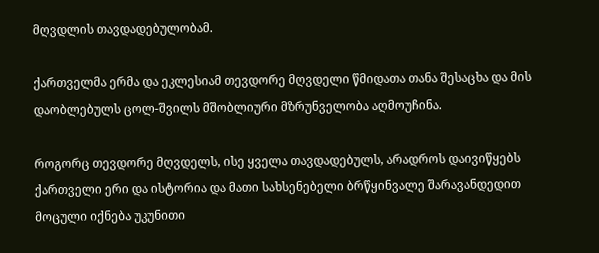მღვდლის თავდადებულობამ.

ქართველმა ერმა და ეკლესიამ თევდორე მღვდელი წმიდათა თანა შესაცხა და მის დაობლებულს ცოლ-შვილს მშობლიური მზრუნველობა აღმოუჩინა.

როგორც თევდორე მღვდელს, ისე ყველა თავდადებულს, არადროს დაივიწყებს ქართველი ერი და ისტორია და მათი სახსენებელი ბრწყინვალე შარავანდედით მოცული იქნება უკუნითი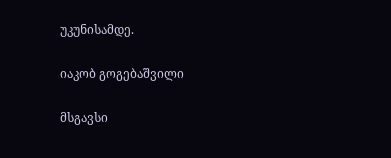უკუნისამდე.

იაკობ გოგებაშვილი

მსგავსი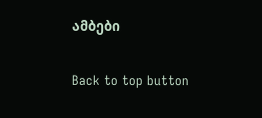ამბები

Back to top button